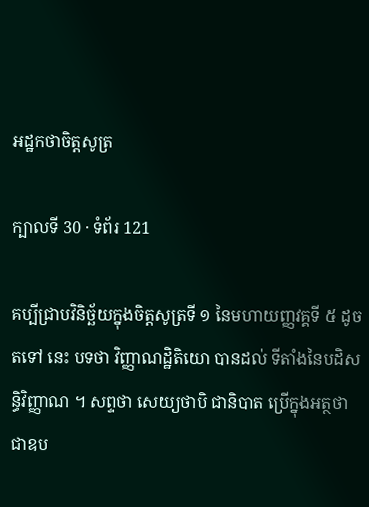អដ្ឋកថាចិត្តសូត្រ

ក្បាលទី 30 · ទំព័រ 121

គប្បីជ្រាបវិនិច្ឆ័យក្នុងចិត្តសូត្រទី ១ នៃមហាយញ្ញវគ្គទី ៥ ដូចតទៅ នេះ បទថា វិញ្ញាណដ្ឋិតិយោ បានដល់ ទីតាំងនៃបដិសន្ធិវិញ្ញាណ ។ សព្ទថា សេយ្យថាបិ ជានិបាត ប្រើក្នុងអត្ថថា ជាឧប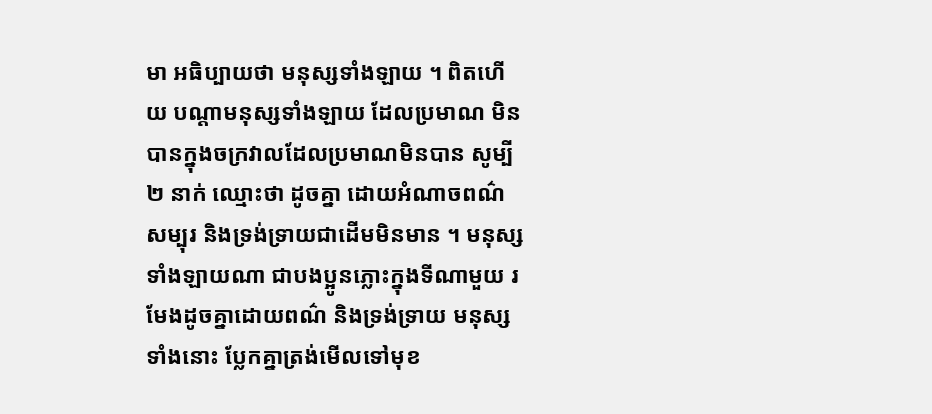មា អធិប្បាយថា មនុស្សទាំងឡាយ ។ ពិតហើយ បណ្តាមនុស្សទាំងឡាយ ដែលប្រមាណ មិនបានក្នុងចក្រវាលដែលប្រមាណមិនបាន សូម្បី ២ នាក់ ឈ្មោះថា ដូចគ្នា ដោយអំណាចពណ៌សម្បុរ និងទ្រង់ទ្រាយជាដើមមិនមាន ។ មនុស្សទាំងឡាយណា ជាបងប្អូនភ្លោះក្នុងទីណាមួយ រមែងដូចគ្នាដោយពណ៌ និងទ្រង់ទ្រាយ មនុស្សទាំងនោះ ប្លែកគ្នាត្រង់មើលទៅមុខ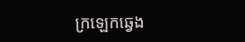ក្រឡេកឆ្វេង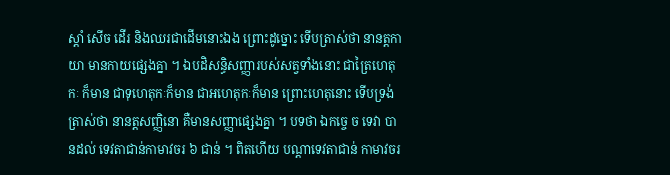ស្តាំ សើច ដើរ និងឈរជាដើមនោះឯង ព្រោះដូច្នោះ ទើបត្រាស់ថា នានត្តកាយា មានកាយផ្សេងគ្នា ។ ឯបដិសន្ធិសញ្ញារបស់សត្វទាំងនោះ ជាត្រៃហេតុកៈ ក៏មាន ជាទុហេតុកៈក៏មាន ជាអហេតុកៈក៏មាន ព្រោះហេតុនោះ ទើបទ្រង់ ត្រាស់ថា នានត្តសញ្ញិនោ គឺមានសញ្ញាផ្សេងគ្នា ។ បទថា ឯកច្ចេ ច ទេវា បានដល់ ទេវតាជាន់កាមាវចរ ៦ ជាន់ ។ ពិតហើយ បណ្តាទេវតាជាន់ កាមាវចរ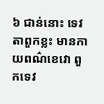៦ ជាន់នោះ ទេវតាពួកខ្លះ មានកាយពណ៌ខេវោ ពួកទេវ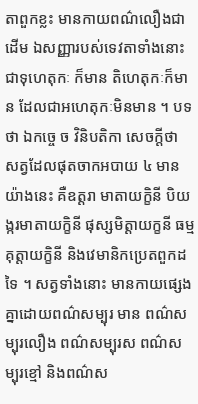តាពួកខ្លះ មានកាយពណ៌លឿងជាដើម ឯសញ្ញារបស់ទេវតាទាំងនោះ ជាទុហេតុកៈ ក៏មាន តិហេតុកៈក៏មាន ដែលជាអហេតុកៈមិនមាន ។ បទថា ឯកច្ចេ ច វិនិបតិកា សេចក្តីថា សត្វដែលផុតចាកអបាយ ៤ មានយ៉ាងនេះ គឺឧត្តរា មាតាយក្ខិនី បិយង្ករមាតាយក្ខិនី ផុស្សមិត្តាយក្ខនី ធម្មគុត្តាយក្ខិនី និងវេមានិកប្រេតពួកដទៃ ។ សត្វទាំងនោះ មានកាយផ្សេងគ្នាដោយពណ៌សម្បុរ មាន ពណ៌សម្បុរលឿង ពណ៌សម្បុរស ពណ៌សម្បុរខ្មៅ និងពណ៌ស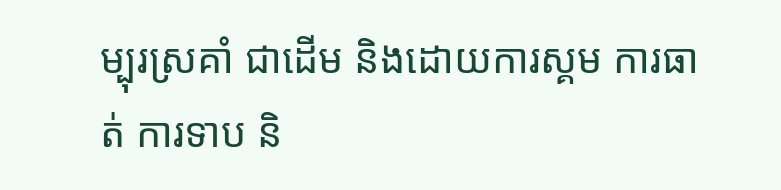ម្បុរស្រគាំ ជាដើម និងដោយការស្គម ការធាត់ ការទាប និ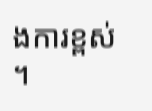ងការខ្ពស់ ។